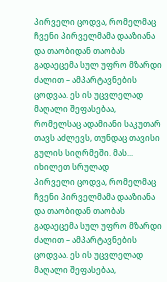პირველი ცოდვა, რომელმაც ჩვენი პირველმამა დააზიანა და თაობიდან თაობას გადაეცემა სულ უფრო მზარდი ძალით – ამპარტავნების ცოდვაა. ეს ის უცვლელად მაღალი შეფასებაა, რომელსაც ადამიანი საკუთარ თავს აძლევს, თუნდაც თავისი გულის სიღრმეში. მას...
იხილეთ სრულად
პირველი ცოდვა, რომელმაც ჩვენი პირველმამა დააზიანა და თაობიდან თაობას გადაეცემა სულ უფრო მზარდი ძალით – ამპარტავნების ცოდვაა. ეს ის უცვლელად მაღალი შეფასებაა,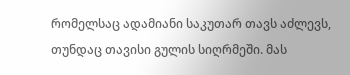რომელსაც ადამიანი საკუთარ თავს აძლევს, თუნდაც თავისი გულის სიღრმეში. მას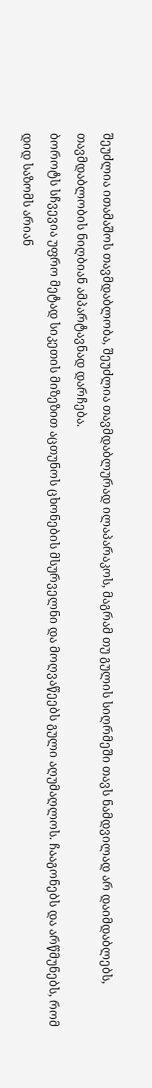შეუძლია ითამაშოს თავმდაბლობა, შეუძლია თავმდაბლურად ილაპარაკოს, მაგრამ თუ გულის სიღრმეში თავს ნამდვილად არ დაიმდაბლებს, თავმდაბლობის ნიღბიან ამპარტავნად დარჩება.
ბოროტს სჩვევია უფრო მეტად სიკეთის მიზეზით აცთუნოს ცხონების მსურველნი და მოღვაწეებს გული აღუმაღლოს. ჩააგონებს და არწმუნებს, რომ დიდ საზომს არიან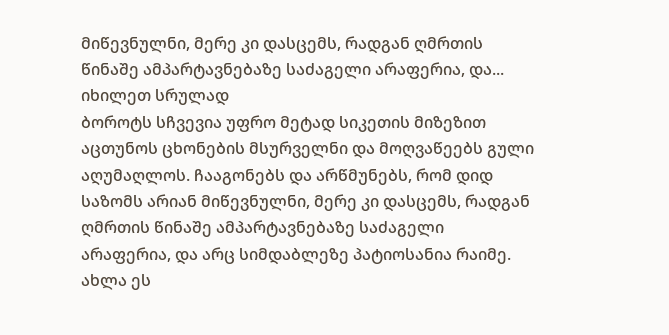მიწევნულნი, მერე კი დასცემს, რადგან ღმრთის წინაშე ამპარტავნებაზე საძაგელი არაფერია, და...
იხილეთ სრულად
ბოროტს სჩვევია უფრო მეტად სიკეთის მიზეზით აცთუნოს ცხონების მსურველნი და მოღვაწეებს გული აღუმაღლოს. ჩააგონებს და არწმუნებს, რომ დიდ საზომს არიან მიწევნულნი, მერე კი დასცემს, რადგან ღმრთის წინაშე ამპარტავნებაზე საძაგელი არაფერია, და არც სიმდაბლეზე პატიოსანია რაიმე.
ახლა ეს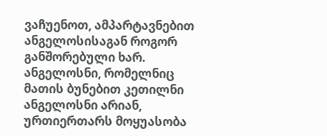ვაჩუენოთ, ამპარტავნებით ანგელოსისაგან როგორ განშორებული ხარ. ანგელოსნი, რომელნიც მათის ბუნებით კეთილნი ანგელოსნი არიან, ურთიერთარს მოყუასობა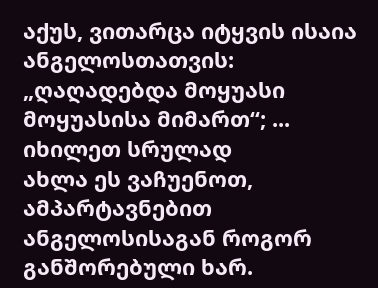აქუს, ვითარცა იტყვის ისაია ანგელოსთათვის: „ღაღადებდა მოყუასი მოყუასისა მიმართ“; ...
იხილეთ სრულად
ახლა ეს ვაჩუენოთ, ამპარტავნებით ანგელოსისაგან როგორ განშორებული ხარ.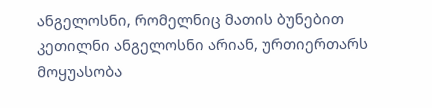ანგელოსნი, რომელნიც მათის ბუნებით კეთილნი ანგელოსნი არიან, ურთიერთარს მოყუასობა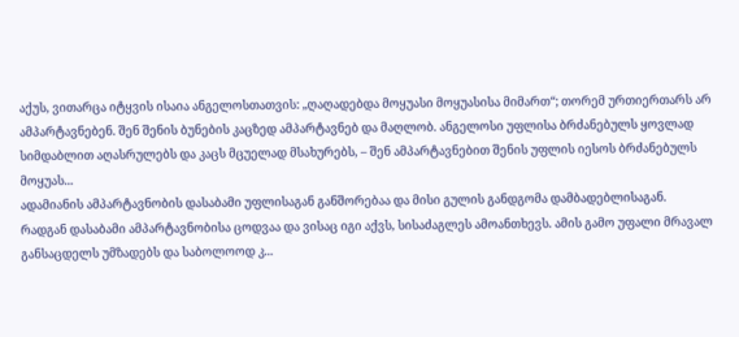აქუს, ვითარცა იტყვის ისაია ანგელოსთათვის: „ღაღადებდა მოყუასი მოყუასისა მიმართ“; თორემ ურთიერთარს არ ამპარტავნებენ. შენ შენის ბუნების კაცზედ ამპარტავნებ და მაღლობ. ანგელოსი უფლისა ბრძანებულს ყოვლად სიმდაბლით აღასრულებს და კაცს მცუელად მსახურებს, – შენ ამპარტავნებით შენის უფლის იესოს ბრძანებულს მოყუას...
ადამიანის ამპარტავნობის დასაბამი უფლისაგან განშორებაა და მისი გულის განდგომა დამბადებლისაგან.
რადგან დასაბამი ამპარტავნობისა ცოდვაა და ვისაც იგი აქვს, სისაძაგლეს ამოანთხევს. ამის გამო უფალი მრავალ განსაცდელს უმზადებს და საბოლოოდ კ...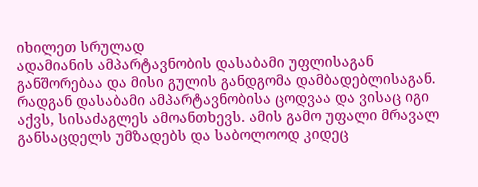იხილეთ სრულად
ადამიანის ამპარტავნობის დასაბამი უფლისაგან განშორებაა და მისი გულის განდგომა დამბადებლისაგან.
რადგან დასაბამი ამპარტავნობისა ცოდვაა და ვისაც იგი აქვს, სისაძაგლეს ამოანთხევს. ამის გამო უფალი მრავალ განსაცდელს უმზადებს და საბოლოოდ კიდეც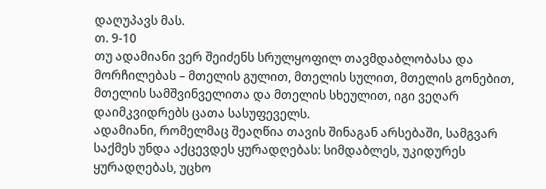დაღუპავს მას.
თ. 9-10
თუ ადამიანი ვერ შეიძენს სრულყოფილ თავმდაბლობასა და მორჩილებას – მთელის გულით, მთელის სულით, მთელის გონებით, მთელის სამშვინველითა და მთელის სხეულით, იგი ვეღარ დაიმკვიდრებს ცათა სასუფეველს.
ადამიანი, რომელმაც შეაღწია თავის შინაგან არსებაში, სამგვარ საქმეს უნდა აქცევდეს ყურადღებას: სიმდაბლეს, უკიდურეს ყურადღებას, უცხო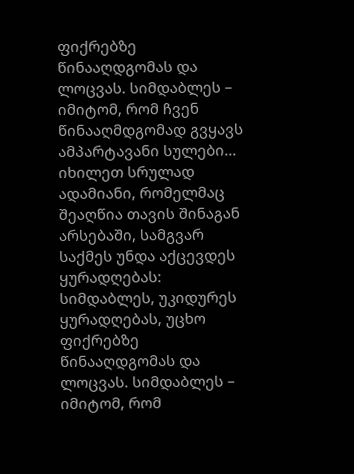ფიქრებზე წინააღდგომას და ლოცვას. სიმდაბლეს – იმიტომ, რომ ჩვენ წინააღმდგომად გვყავს ამპარტავანი სულები...
იხილეთ სრულად
ადამიანი, რომელმაც შეაღწია თავის შინაგან არსებაში, სამგვარ საქმეს უნდა აქცევდეს ყურადღებას: სიმდაბლეს, უკიდურეს ყურადღებას, უცხო ფიქრებზე წინააღდგომას და ლოცვას. სიმდაბლეს – იმიტომ, რომ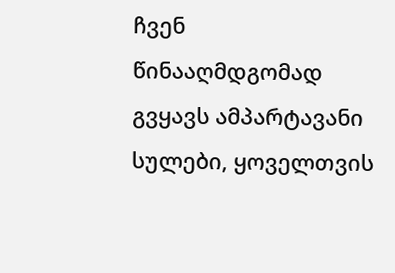ჩვენ წინააღმდგომად გვყავს ამპარტავანი სულები, ყოველთვის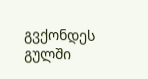გვქონდეს გულში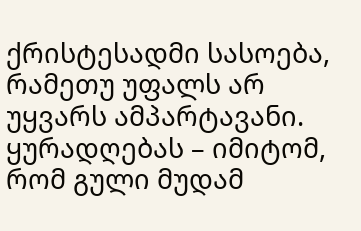ქრისტესადმი სასოება, რამეთუ უფალს არ უყვარს ამპარტავანი. ყურადღებას – იმიტომ, რომ გული მუდამ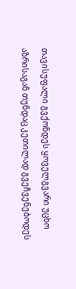თავისუფალი გვქონდეს ყოველგვარი უცხო აზრისაგან თუნდაც კეთილად გვეჩვენებოდეს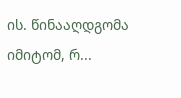ის. წინააღდგომა იმიტომ, რ...